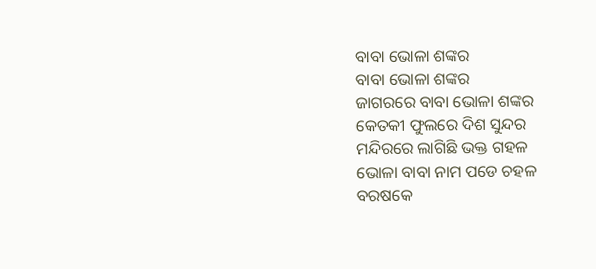ବାବା ଭୋଳା ଶଙ୍କର
ବାବା ଭୋଳା ଶଙ୍କର
ଜାଗରରେ ବାବା ଭୋଳା ଶଙ୍କର
କେତକୀ ଫୁଲରେ ଦିଶ ସୁନ୍ଦର
ମନ୍ଦିରରେ ଲାଗିଛି ଭକ୍ତ ଗହଳ
ଭୋଳା ବାବା ନାମ ପଡେ ଚହଳ
ବରଷକେ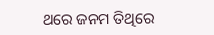ଥରେ ଜନମ ତିଥିରେ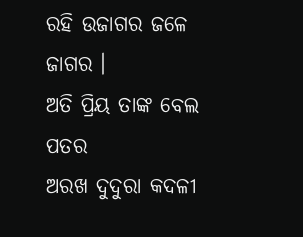ରହି ଉଜାଗର ଜଳେ ଜାଗର ।
ଅତି ପ୍ରିୟ ତାଙ୍କ ବେଲ ପତର
ଅରଖ ଦୁଦୁରା କଦଳୀ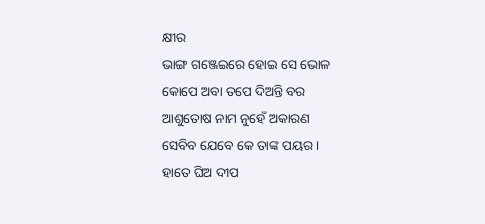କ୍ଷୀର
ଭାଙ୍ଗ ଗଞ୍ଜେଇରେ ହୋଇ ସେ ଭୋଳ
କୋପେ ଅବା ତପେ ଦିଅନ୍ତି ବର
ଆଶୁତୋଷ ନାମ ନୁହେଁ ଅକାରଣ
ସେବିବ ଯେବେ କେ ତାଙ୍କ ପୟର ।
ହାତେ ଘିଅ ଦୀପ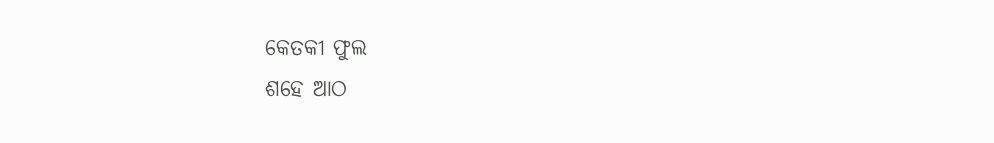କେତକୀ ଫୁଲ
ଶହେ ଆଠ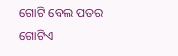ଗୋଟି ବେଲ ପତର
ଗୋଟିଏ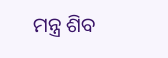ମନ୍ତ୍ର ଶିବ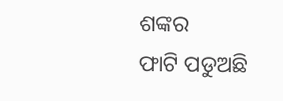ଶଙ୍କର
ଫାଟି ପଡୁଅଛି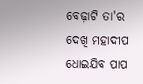ବେଢ଼ାଟି ତା'ର
ଦେଖି ମହାଦୀପ ଧୋଇଯିବ ପାପ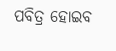ପବିତ୍ର ହୋଇବ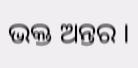ଭକ୍ତ ଅନ୍ତର ।